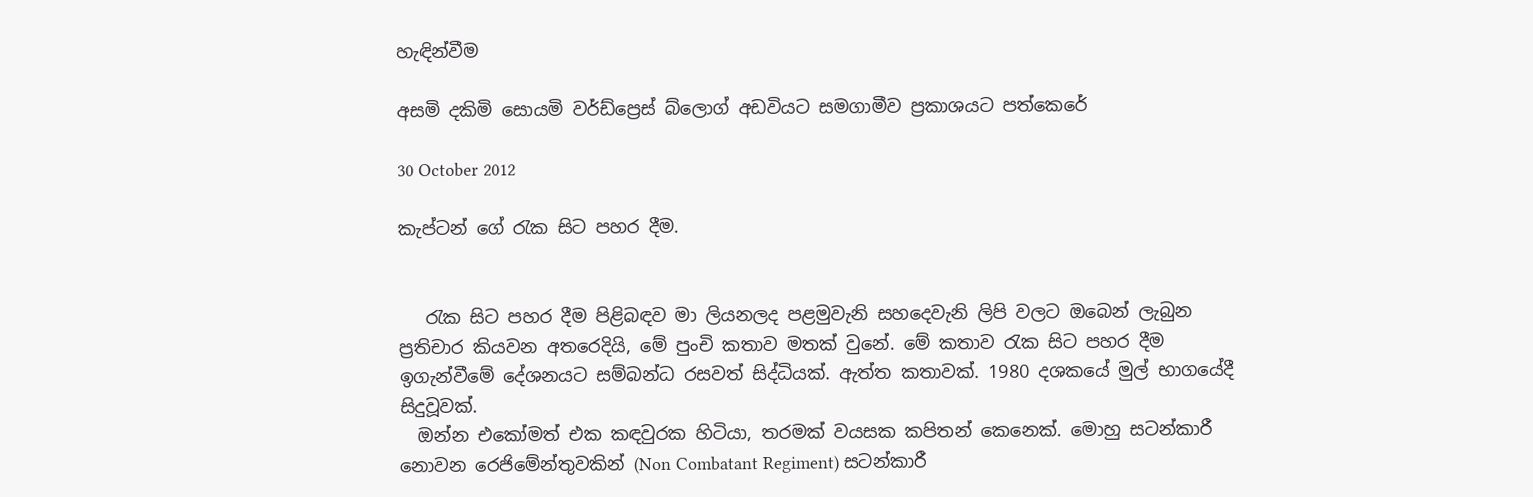හැඳින්වීම

අසමි දකිමි සොයමි වර්ඩ්ප්‍රෙස් බ්ලොග් අඩවියට සමගාමීව ප්‍රකාශයට පත්කෙරේ

30 October 2012

කැප්ටන් ගේ රැක සිට පහර දීම.


   රැක සිට පහර දීම පිළිබඳව මා ලියනලද පළමුවැනි සහදෙවැනි ලිපි වලට ඔබෙන් ලැබුන ප්‍රතිචාර කියවන අතරෙදියි, මේ පුංචි කතාව මතක් වුනේ. මේ කතාව රැක සිට පහර දීම ඉගැන්වීමේ දේශනයට සම්බන්ධ රසවත් සිද්ධියක්. ඇත්ත කතාවක්. 1980 දශකයේ මුල් භාගයේදී සිදුවූවක්.
  ඔන්න එකෝමත් එක කඳවුරක හිටියා, තරමක් වයසක කපිතන් කෙනෙක්. මොහු සටන්කාරී නොවන රෙජිමේන්තුවකින් (Non Combatant Regiment) සටන්කාරී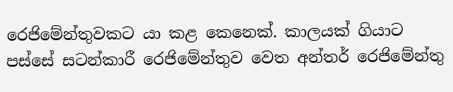රෙජිමේන්තුවකට යා කළ කෙනෙක්. කාලයක් ගියාට පස්සේ සටන්කාරී රෙජිමේන්තුව වෙත අන්තර් රෙජිමේන්තු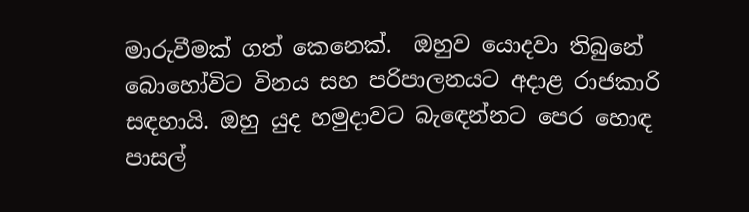මාරුවීමක්‌ ගත් කෙනෙක්.  ඔහුව යොදවා තිබුනේ බොහෝවිට විනය සහ පරිපාලනයට අදාළ රාජකාරි සඳහායි. ඔහු යුද හමුදාවට බැඳෙන්නට පෙර හොඳ පාසල්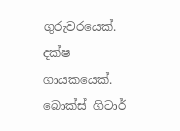ගුරුවරයෙක්. දක්ෂ ගායකයෙක්. බොක්ස් ගිටාර්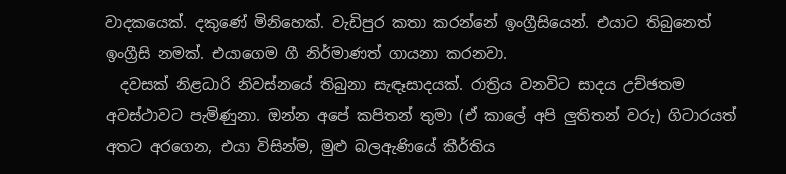වාදකයෙක්. දකුණේ මිනිහෙක්. වැඩිපුර කතා කරන්නේ ඉංග්‍රීසියෙන්. එයාට තිබුනෙත් ඉංග්‍රීසි නමක්. එයාගෙම ගී නිර්මාණත් ගායනා කරනවා.
  දවසක්‌ නිළධාරි නිවස්නයේ තිබුනා සැඳෑසාදයක්. රාත්‍රිය වනවිට සාදය උච්ඡතම අවස්ථාවට පැමිණුනා. ඔන්න අපේ කපිතන් තුමා (ඒ කාලේ අපි ලුතිතන් වරු) ගිටාරයත් අතට අරගෙන, එයා විසින්ම, මුළු බලඇණියේ කීර්තිය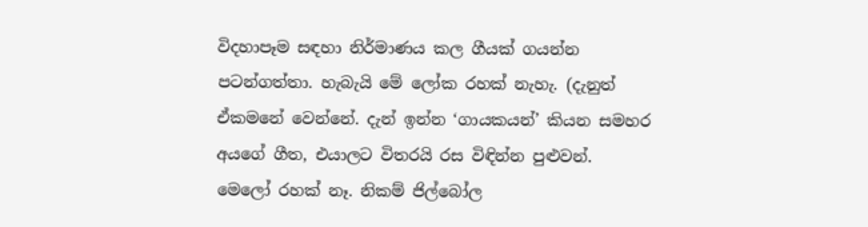විදහාපෑම සඳහා නිර්මාණය කල ගීයක් ගයන්න පටන්ගත්තා. හැබැයි මේ ලෝක රහක් නැහැ. (දැනුත් ඒකමනේ වෙන්නේ. දැන් ඉන්න ‘ගායකයන්’ කියන සමහර අයගේ ගීත, එයාලට විතරයි රස විඳින්න පුළුවන්. මෙලෝ රහක් නෑ. නිකම් ජිල්බෝල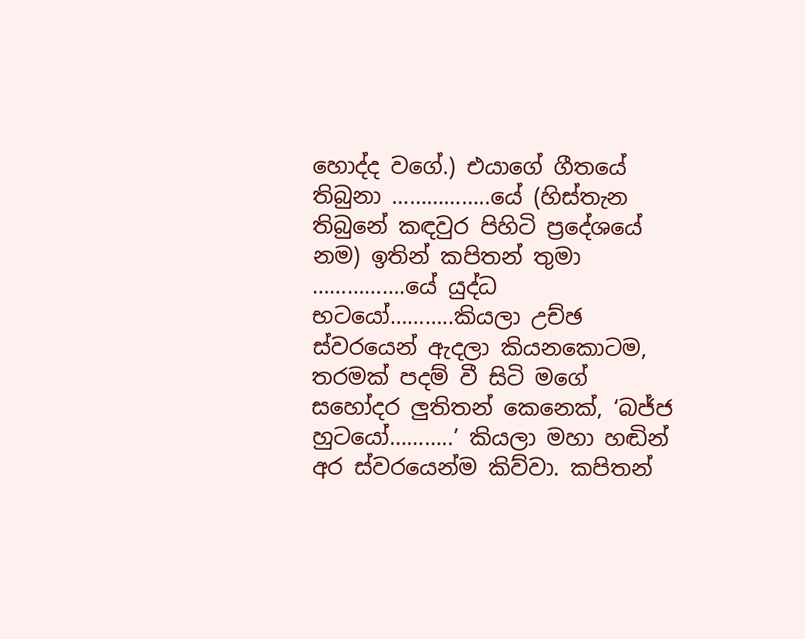හොද්ද වගේ.) එයාගේ ගීතයේ තිබුනා ……………..යේ (හිස්තැන තිබුනේ කඳවුර පිහිටි ප්‍රදේශයේ නම) ඉතින් කපිතන් තුමා …………….යේ යුද්ධ භටයෝ………..කියලා උච්ඡ ස්වරයෙන් ඇදලා කියනකොටම, තරමක් පදම් වී සිටි මගේ සහෝදර ලුතිතන් කෙනෙක්, ‘බජ්ජ හුටයෝ………..’ කියලා මහා හඬින් අර ස්වරයෙන්ම කිව්වා. කපිතන්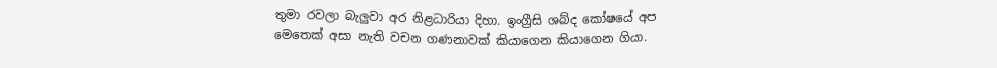තුමා රවලා බැලුවා අර නිළධාරියා දිහා. ඉංග්‍රීසි ශබ්ද කෝෂයේ අප මෙතෙක් අසා නැති වචන ගණනාවක් කියාගෙන කියාගෙන ගියා.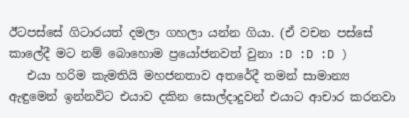ඊටපස්සේ ගිටාරයත් දමලා ගහලා යන්න ගියා. (ඒ වචන පස්සේ කාලේදී මට නම් බොහොම ප්‍රයෝජනවත් වුනා :D :D :D )
   එයා හරිම කැමතියි මහජනතාව අතරේදී තමන් සාමාන්‍ය ඇඳුමෙන් ඉන්නවිට එයාව දකින සොල්දාදුවන් එයාට ආචාර කරනවා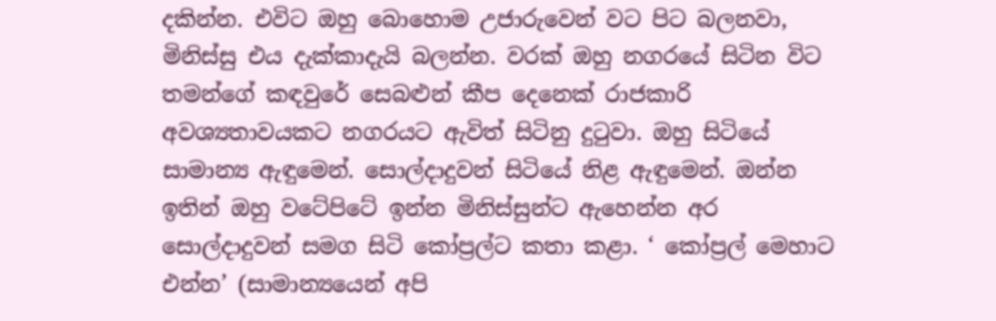දකින්න. එවිට ඔහු බොහොම උජාරුවෙන් වට පිට බලනවා, මිනිස්සු එය දැක්කාදැයි බලන්න. වරක් ඔහු නගරයේ සිටින විට තමන්ගේ කඳවුරේ සෙබළුන් කීප දෙනෙක් රාජකාරි අවශ්‍යතාවයකට නගරයට ඇවිත් සිටිනු දුටුවා. ඔහු සිටියේ සාමාන්‍ය ඇඳුමෙන්. සොල්දාදුවන් සිටියේ නිළ ඇඳුමෙන්. ඔන්න ඉතින් ඔහු වටේපිටේ ඉන්න මිනිස්සුන්ට ඇහෙන්න අර සොල්දාදුවන් සමග සිටි කෝප්‍රල්ට කතා කළා. ‘ කෝප්‍රල් මෙහාට එන්න’ (සාමාන්‍යයෙන් අපි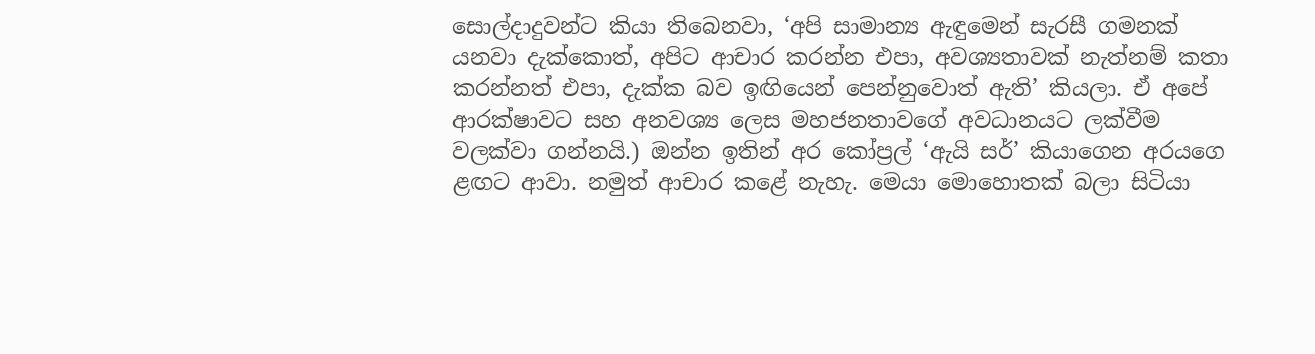සොල්දාදුවන්ට කියා තිබෙනවා, ‘අපි සාමාන්‍ය ඇඳුමෙන් සැරසී ගමනක් යනවා දැක්කොත්, අපිට ආචාර කරන්න එපා, අවශ්‍යතාවක් නැත්නම් කතා කරන්නත් එපා, දැක්ක බව ඉඟියෙන් පෙන්නුවොත් ඇති’ කියලා. ඒ අපේ ආරක්ෂාවට සහ අනවශ්‍ය ලෙස මහජනතාවගේ අවධානයට ලක්වීම වලක්වා ගන්නයි.) ඔන්න ඉතින් අර කෝප්‍රල් ‘ඇයි සර්’ කියාගෙන අරයගෙ ළඟට ආවා. නමුත් ආචාර කළේ නැහැ. මෙයා මොහොතක් බලා සිටියා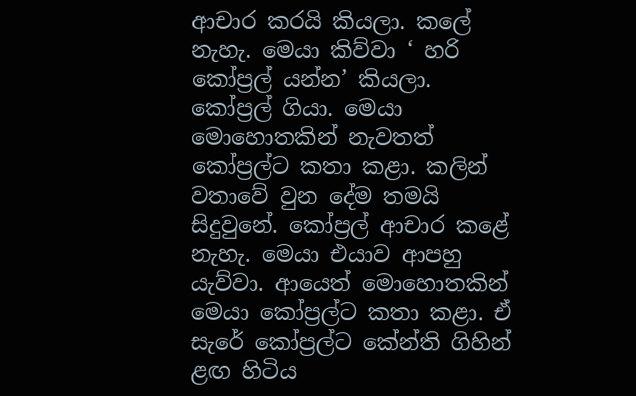ආචාර කරයි කියලා. කලේ නැහැ. මෙයා කිව්වා ‘ හරි කෝප්‍රල් යන්න’ කියලා. කෝප්‍රල් ගියා. මෙයා මොහොතකින් නැවතත් කෝප්‍රල්ට කතා කළා. කලින් වතාවේ වුන දේම තමයි සිදුවුනේ. කෝප්‍රල් ආචාර කළේ නැහැ. මෙයා එයාව ආපහු යැව්වා. ආයෙත් මොහොතකින් මෙයා කෝප්‍රල්ට කතා කළා. ඒ සැරේ කෝප්‍රල්ට කේන්ති ගිහින් ළඟ හිටිය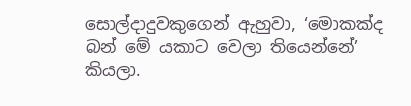සොල්දාදුවකුගෙන් ඇහුවා, ‘මොකක්ද බන් මේ යකාට වෙලා තියෙන්නේ’ කියලා.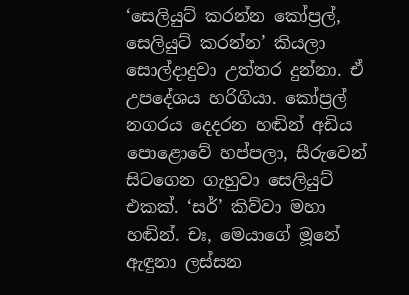‘සෙලියුට් කරන්න කෝප්‍රල්, සෙලියුට් කරන්න’ කියලා සොල්දාදුවා උත්තර දුන්නා. ඒ උපදේශය හරිගියා. කෝප්‍රල් නගරය දෙදරන හඬින් අඩිය පොළොවේ හප්පලා, සීරුවෙන් සිටගෙන ගැහුවා සෙලියුට් එකක්. ‘සර්’ කිව්වා මහා හඬින්. චඃ, මෙයාගේ මූනේ ඇඳුනා ලස්සන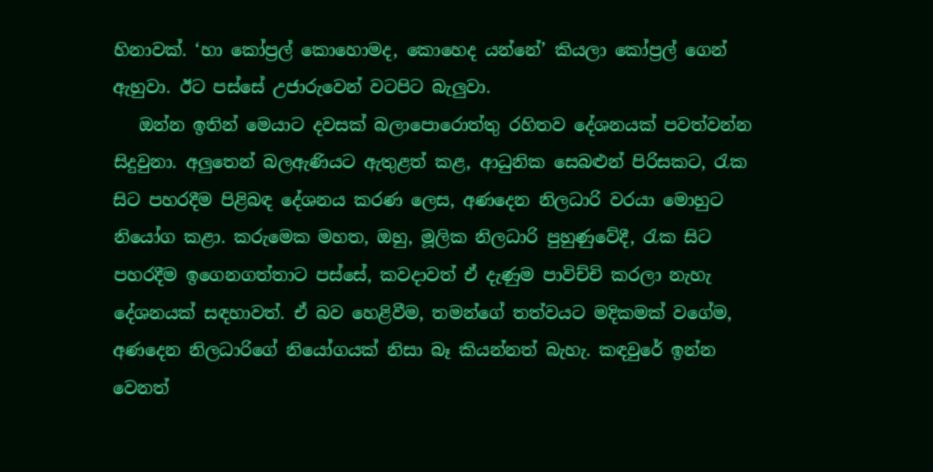හිනාවක්. ‘හා කෝප්‍රල් කොහොමද, කොහෙද යන්නේ’ කියලා කෝප්‍රල් ගෙන් ඇහුවා. ඊට පස්සේ උජාරුවෙන් වටපිට බැලුවා.
   ඔන්න ඉතින් මෙයාට දවසක් බලාපොරොත්තු රහිතව දේශනයක් පවත්වන්න සිදුවුනා. අලුතෙන් බලඇණියට ඇතුළත් කළ, ආධුනික සෙබළුන් පිරිසකට, රැක සිට පහරදීම පිළිබඳ දේශනය කරණ ලෙස, අණදෙන නිලධාරි වරයා මොහුට නියෝග කළා. කරුමෙක මහත, ඔහු, මූලික නිලධාරි පුහුණුවේදී, රැක සිට පහරදීම ඉගෙනගත්තාට පස්සේ, කවදාවත් ඒ දැණුම පාවිච්චි කරලා නැහැ දේශනයක් සඳහාවත්. ඒ බව හෙළිවීම, තමන්ගේ තත්වයට මදිකමක් වගේම, අණදෙන නිලධාරිගේ නියෝගයක් නිසා බෑ කියන්නත් බැහැ. කඳවුරේ ඉන්න වෙනත්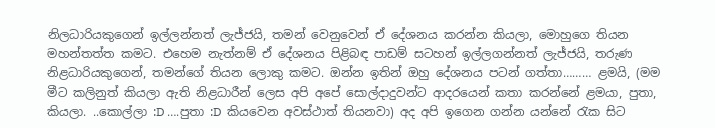නිලධාරියකුගෙන් ඉල්ලන්නත් ලැජ්ජයි, තමන් වෙනුවෙන් ඒ දේශනය කරන්න කියලා, මොහුගෙ තියන මහන්තත්ත කමට. එහෙම නැත්නම් ඒ දේශනය පිළිබඳ පාඩම් සටහන් ඉල්ලගන්නත් ලැජ්ජයි, තරුණ නිළධාරියකුගෙන්, තමන්ගේ තියන ලොකු කමට. ඔන්න ඉතින් ඔහු දේශනය පටන් ගත්තා……… ළමයි, (මම මීට කලිනුත් කියලා ඇති නිළධාරීන් ලෙස අපි අපේ සොල්දාදුවන්ට ආදරයෙන් කතා කරන්නේ ළමයා, පුතා, කියලා. ..කොල්ලා :D ….පුතා :D  කියවෙන අවස්ථාත් තියනවා) අද අපි ඉගෙන ගන්න යන්නේ රැක සිට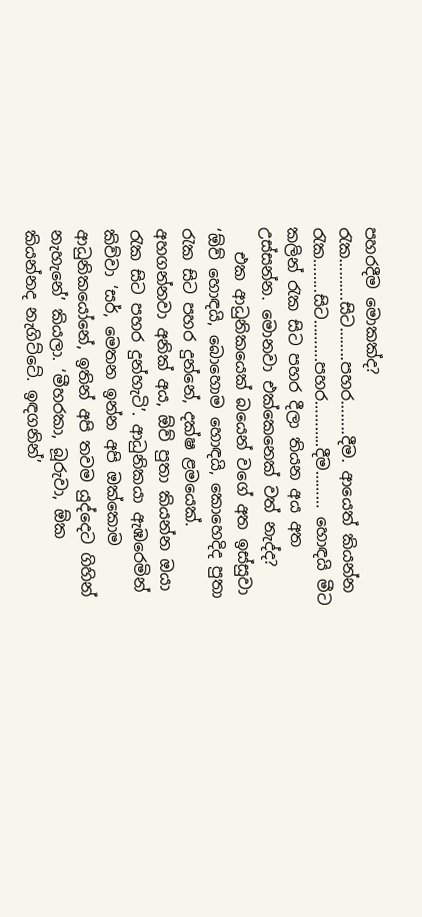පහරදීම මොකක්ද? රැක……….සිට……..පහර……..දීම. ආයෙත් කියන්න රැක……..සිට……….පහර………..දීම……… හොඳයි මීට කලින් රැක සිට පහර දීලා තියන අය අත උස්සන්න. මොනවා එක්කෙනෙක් වත් නැද්ද?
   එක ආධුනිකයෙක් බයෙන් වගේ අත ඉස්සුවා ‘ඕව් හොඳයි, බොහොම හොඳයි, කොහෙදිද පුතා රැක සිට පහර දුන්නේ, දක්ෂ ළමයෙක්. අහගන්නවා අනික් අය, ඕව් පුතා කියන්න ඔයා රැක සිට පහර දුන්හැටි’. ආධුනිකයා ඇඹරෙමින් කිව්වා ‘සර්, මෙතන ඉන්න අපි ඔක්කොම ආධුනිකයෝනේ, ඉතින් අපි තවම යුද්දෙට ගිහින් නැහැනේ’ කියලා. ‘මීහරකා, බූරුවා, ඕක කියන්නද නැගිට්ටේ. ඉඳගනින්’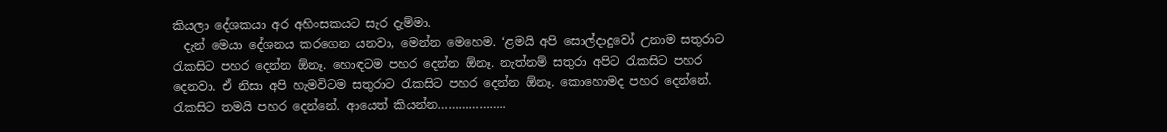කියලා දේශකයා අර අහිංසකයට සැර දැම්මා.
  දැන් මෙයා දේශනය කරගෙන යනවා, මෙන්න මෙහෙම. ‘ළමයි අපි සොල්දාදුවෝ උනාම සතුරාට රැකසිට පහර දෙන්න ඕනෑ. හොඳටම පහර දෙන්න ඕනෑ. නැත්නම් සතුරා අපිට රැකසිට පහර දෙනවා. ඒ නිසා අපි හැමවිටම සතුරාට රැකසිට පහර දෙන්න ඕනෑ. කොහොමද පහර දෙන්නේ. රැකසිට තමයි පහර දෙන්නේ. ආයෙත් කියන්න………………..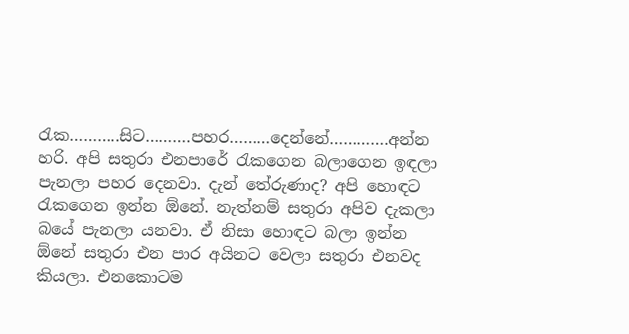රැක………..සිට……….පහර………දෙන්නේ………….අන්න හරි. අපි සතුරා එනපාරේ රැකගෙන බලාගෙන ඉඳලා පැනලා පහර දෙනවා. දැන් තේරුණාද? අපි හොඳට රැකගෙන ඉන්න ඕනේ. නැත්නම් සතුරා අපිව දැකලා බයේ පැනලා යනවා. ඒ නිසා හොඳට බලා ඉන්න ඕනේ සතුරා එන පාර අයිනට වෙලා සතුරා එනවද කියලා. එනකොටම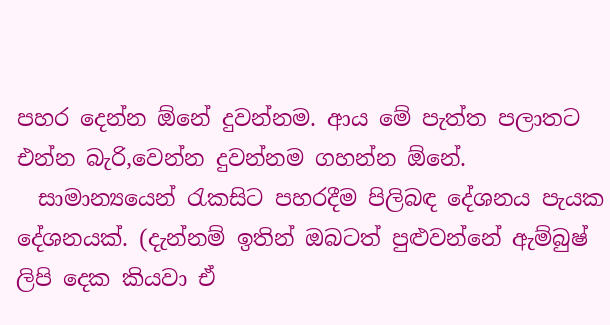පහර දෙන්න ඕනේ දුවන්නම. ආය මේ පැත්ත පලාතට එන්න බැරි,වෙන්න දුවන්නම ගහන්න ඕනේ.
  සාමාන්‍යයෙන් රැකසිට පහරදීම පිලිබඳ දේශනය පැයක දේශනයක්. (දැන්නම් ඉතින් ඔබටත් පුළුවන්නේ ඇම්බුෂ් ලිපි දෙක කියවා ඒ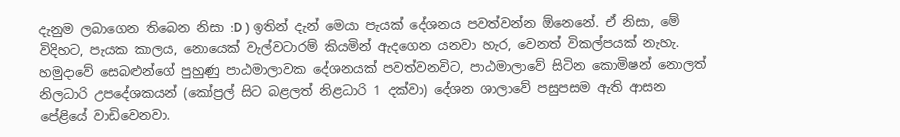දැනුම ලබාගෙන තිබෙන නිසා :D ) ඉතින් දැන් මෙයා පැයක් දේශනය පවත්වන්න ඕනෙනේ. ඒ නිසා, මේ විදිහට, පැයක කාලය, නොයෙක් වැල්වටාරම් කියමින් ඇදගෙන යනවා හැර, වෙනත් විකල්පයක් නැහැ. හමුදාවේ සෙබළුන්ගේ පුහුණු පාඨමාලාවක දේශනයක් පවත්වනවිට, පාඨමාලාවේ සිටින කොමිෂන් නොලත් නිලධාරි උපදේශකයන් (කෝප්‍රල් සිට බළලත් නිළධාරි 1 දක්වා) දේශන ශාලාවේ පසුපසම ඇති ආසන පේළියේ වාඩිවෙනවා.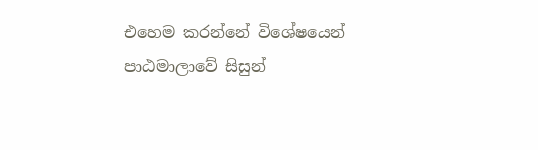එහෙම කරන්නේ විශේෂයෙන් පාඨමාලාවේ සිසුන්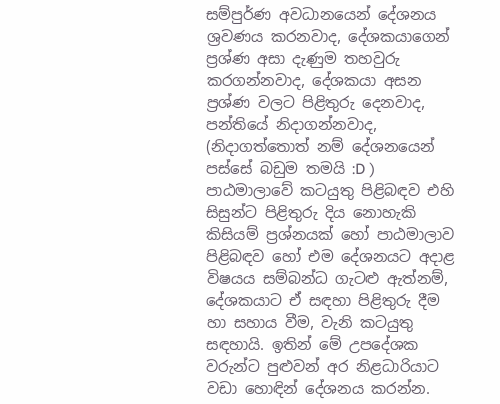සම්පුර්ණ අවධානයෙන් දේශනය ශ්‍රවණය කරනවාද, දේශකයාගෙන් ප්‍රශ්ණ අසා දැණුම තහවුරු කරගන්නවාද, දේශකයා අසන ප්‍රශ්ණ වලට පිළිතුරු දෙනවාද, පන්තියේ නිදාගන්නවාද, (නිදාගත්තොත් නම් දේශනයෙන් පස්සේ බඩුම තමයි :D ) පාඨමාලාවේ කටයුතු පිළිබඳව එහි සිසුන්ට පිළිතුරු දිය නොහැකි කිසියම් ප්‍රශ්නයක් හෝ පාඨමාලාව පිළිබඳව හෝ එම දේශනයට අදාළ විෂයය සම්බන්ධ ගැටළු ඇත්නම්, දේශකයාට ඒ සඳහා පිළිතුරු දීම හා සහාය වීම, වැනි කටයුතු සඳහායි. ඉතින් මේ උපදේශක වරුන්ට පුළුවන් අර නිළධාරියාට වඩා හොඳින් දේශනය කරන්න.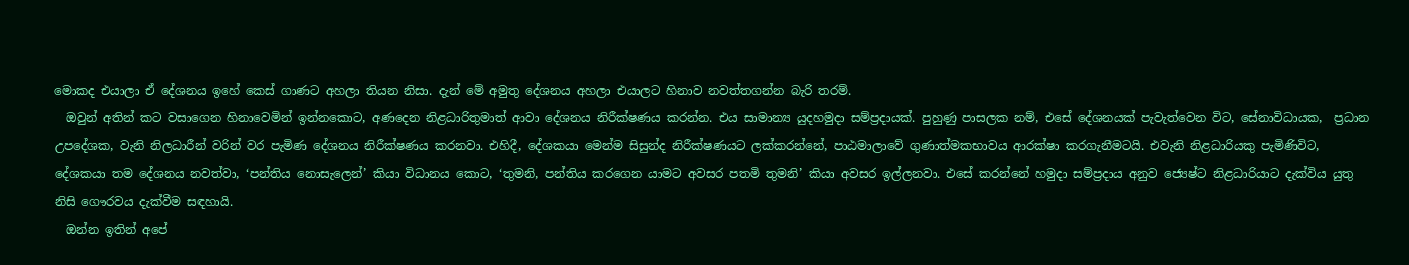මොකද එයාලා ඒ දේශනය ඉහේ කෙස් ගාණට අහලා තියන නිසා. දැන් මේ අමුතු දේශනය අහලා එයාලට හිනාව නවත්තගන්න බැරි තරම්.
  ඔවුන් අතින් කට වසාගෙන හිනාවෙමින් ඉන්නකොට, අණදෙන නිළධාරිතුමාත් ආවා දේශනය නිරීක්ෂණය කරන්න. එය සාමාන්‍ය යුදහමුදා සම්ප්‍රදායක්. පුහුණු පාසලක නම්, එසේ දේශනයක් පැවැත්වෙන විට, සේනාවිධායක,  ප්‍රධාන උපදේශක, වැනි නිලධාරීන් වරින් වර පැමිණ දේශනය නිරීක්ෂණය කරනවා. එහිදී, දේශකයා මෙන්ම සිසුන්ද නිරීක්ෂණයට ලක්කරන්නේ, පාඨමාලාවේ ගුණාත්මකභාවය ආරක්ෂා කරගැනීමටයි. එවැනි නිළධාරියකු පැමිණිවිට, දේශකයා තම දේශනය නවත්වා, ‘පන්තිය නොසැලෙන්’ කියා විධානය කොට, ‘තුමනි, පන්තිය කරගෙන යාමට අවසර පතමි තුමනි’ කියා අවසර ඉල්ලනවා. එසේ කරන්නේ හමුදා සම්ප්‍රදාය අනුව ජ්‍යෙෂ්ට නිළධාරියාට දැක්විය යුතු නිසි ගෞරවය දැක්වීම සඳහායි.
  ඔන්න ඉතින් අපේ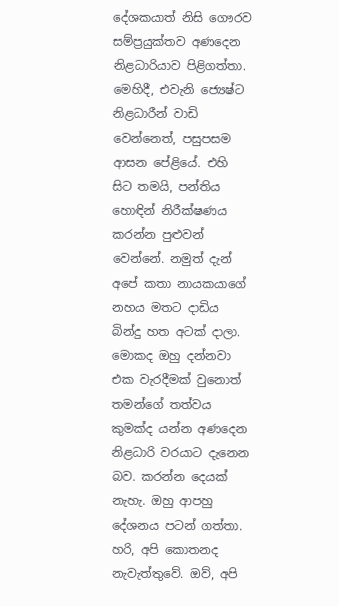දේශකයාත් නිසි ගෞරව සම්ප්‍රයුක්තව අණදෙන නිළධාරියාව පිළිගත්තා. මෙහිදී, එවැනි ජ්‍යෙෂ්ට නිළධාරීන් වාඩි වෙන්නෙත්, පසුපසම ආසන පේළියේ. එහි සිට තමයි, පන්තිය හොඳින් නිරීක්ෂණය කරන්න පුළුවන් වෙන්නේ. නමුත් දැන් අපේ කතා නායකයාගේ නහය මතට දාඩිය බින්දු හත අටක් දාලා. මොකද ඔහු දන්නවා එක වැරදීමක් වුනොත් තමන්ගේ තත්වය කුමක්ද යන්න අණදෙන නිළධාරි වරයාට දැනෙන බව. කරන්න දෙයක් නැහැ. ඔහු ආපහු දේශනය පටන් ගත්තා. හරි, අපි කොතනද නැවැත්තුවේ. ඔව්, අපි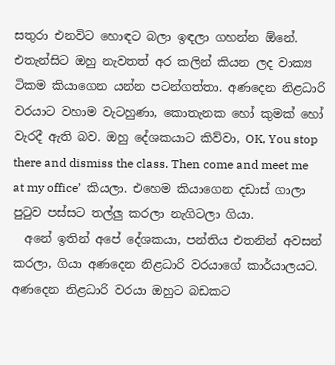සතුරා එනවිට හොඳට බලා ඉඳලා ගහන්න ඕනේ. එතැන්සිට ඔහු නැවතත් අර කලින් කියන ලද වාක්‍ය ටිකම කියාගෙන යන්න පටන්ගත්තා. අණදෙන නිළධාරි වරයාට වහාම වැටහුණා, කොතැනක හෝ කුමක් හෝ වැරදී ඇති බව. ඔහු දේශකයාට කිව්වා, OK, You stop there and dismiss the class. Then come and meet me at my office’  කියලා. එහෙම කියාගෙන දඩාස් ගාලා පුටුව පස්සට තල්ලු කරලා නැගිටලා ගියා.
  අනේ ඉතින් අපේ දේශකයා, පන්තිය එතනින් අවසන් කරලා, ගියා අණදෙන නිළධාරි වරයාගේ කාර්යාලයට. අණදෙන නිළධාරි වරයා ඔහුට බඩකට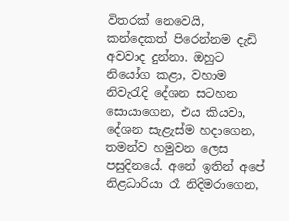විතරක් නෙවෙයි, කන්දෙකත් පිරෙන්නම දැඩි අවවාද දුන්නා. ඔහුට නියෝග කළා, වහාම නිවැරැදි දේශන සටහන සොයාගෙන, එය කියවා, දේශන සැළැස්ම හදාගෙන, තමන්ව හමුවන ලෙස පසුදිනයේ. අනේ ඉතින් අපේ නිළධාරියා රෑ නිදිමරාගෙන,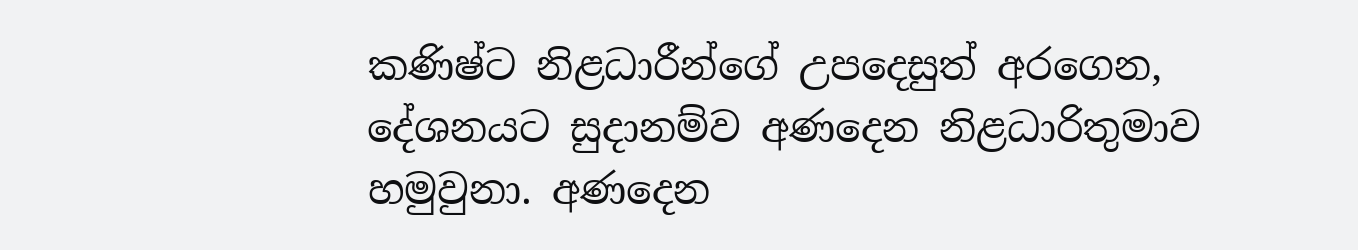කණිෂ්ට නිළධාරීන්ගේ උපදෙසුත් අරගෙන, දේශනයට සුදානම්ව අණදෙන නිළධාරිතුමාව හමුවුනා. අණදෙන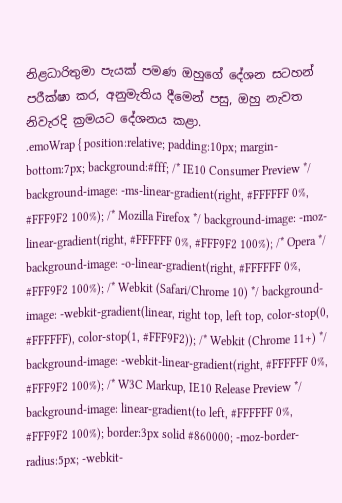නිළධාරිතුමා පැයක් පමණ ඔහුගේ දේශන සටහන් පරීක්ෂා කර, අනුමැතිය දීමෙන් පසු, ඔහු නැවත නිවැරදි ක්‍රමයට දේශනය කළා.
.emoWrap { position:relative; padding:10px; margin-bottom:7px; background:#fff; /* IE10 Consumer Preview */ background-image: -ms-linear-gradient(right, #FFFFFF 0%, #FFF9F2 100%); /* Mozilla Firefox */ background-image: -moz-linear-gradient(right, #FFFFFF 0%, #FFF9F2 100%); /* Opera */ background-image: -o-linear-gradient(right, #FFFFFF 0%, #FFF9F2 100%); /* Webkit (Safari/Chrome 10) */ background-image: -webkit-gradient(linear, right top, left top, color-stop(0, #FFFFFF), color-stop(1, #FFF9F2)); /* Webkit (Chrome 11+) */ background-image: -webkit-linear-gradient(right, #FFFFFF 0%, #FFF9F2 100%); /* W3C Markup, IE10 Release Preview */ background-image: linear-gradient(to left, #FFFFFF 0%, #FFF9F2 100%); border:3px solid #860000; -moz-border-radius:5px; -webkit-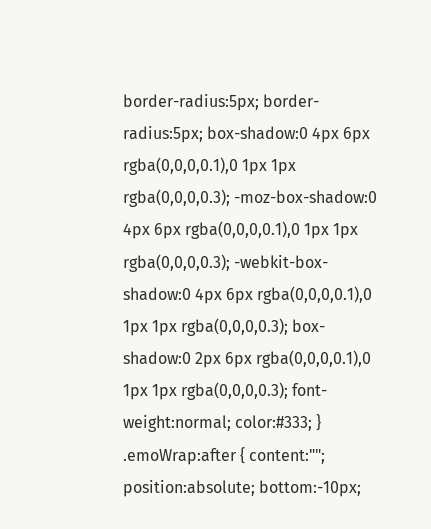border-radius:5px; border-radius:5px; box-shadow:0 4px 6px rgba(0,0,0,0.1),0 1px 1px rgba(0,0,0,0.3); -moz-box-shadow:0 4px 6px rgba(0,0,0,0.1),0 1px 1px rgba(0,0,0,0.3); -webkit-box-shadow:0 4px 6px rgba(0,0,0,0.1),0 1px 1px rgba(0,0,0,0.3); box-shadow:0 2px 6px rgba(0,0,0,0.1),0 1px 1px rgba(0,0,0,0.3); font-weight:normal; color:#333; } .emoWrap:after { content:""; position:absolute; bottom:-10px;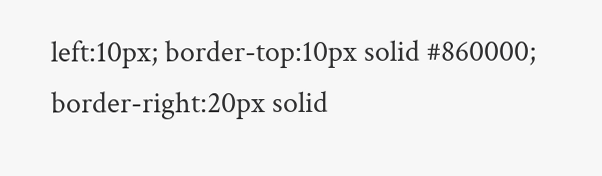left:10px; border-top:10px solid #860000; border-right:20px solid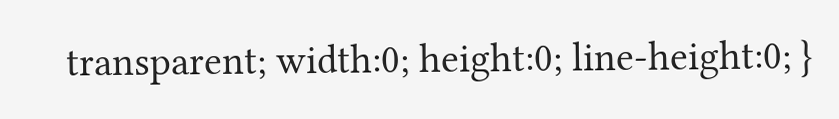transparent; width:0; height:0; line-height:0; }